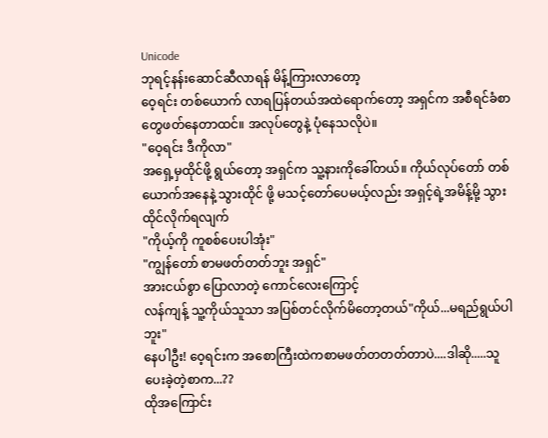Unicode
ဘုရင့်နန်းဆောင်ဆီလာရန် မိန့်ကြားလာတော့
ဝေ့ရင်း တစ်ယောက် လာရပြန်တယ်အထဲရောက်တော့ အရှင်က အစီရင်ခံစာတွေဖတ်နေတာထင်။ အလုပ်တွေနဲ့ ပုံနေသလိုပဲ။
"ဝေ့ရင်း ဒီကိုလာ"
အရှေ့မှထိုင်ဖို့ ရွယ်တော့ အရှင်က သူ့နားကိုခေါ်တယ်။ ကိုယ်လုပ်တော် တစ်ယောက်အနေနဲ့ သွားထိုင် ဖို့ မသင့်တော်ပေမယ့်လည်း အရှင့်ရဲ့အမိန့်မို့ သွားထိုင်လိုက်ရလျက်
"ကိုယ့်ကို ကူစစ်ပေးပါအုံး"
"ကျွန်တော် စာမဖတ်တတ်ဘူး အရှင်"
အားငယ်စွာ ပြောလာတဲ့ ကောင်လေးကြောင့်
လန်ကျန့် သူ့ကိုယ်သူသာ အပြစ်တင်လိုက်မိတော့တယ်"ကိုယ်...မရည်ရွယ်ပါဘူး"
နေပါဦး! ဝေ့ရင်းက အစောကြီးထဲကစာမဖတ်တတတ်တာပဲ....ဒါဆို.....သူ ပေးခဲ့တဲ့စာက...??
ထိုအကြောင်း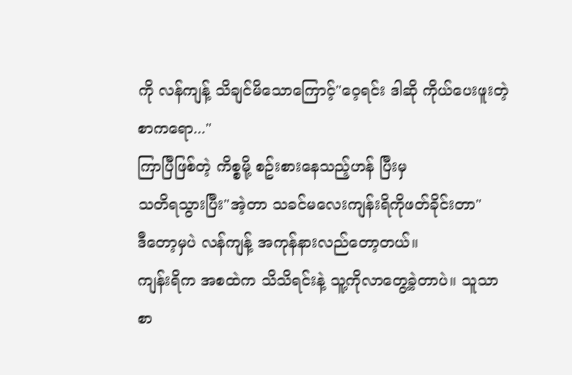ကို လန်ကျန့် သိချင်မိသောကြောင့်"ဝေ့ရင်း ဒါဆို ကိုယ်ပေးဖူးတဲ့စာကရော..."
ကြာပြီဖြစ်တဲ့ ကိစ္စမို့ စဥ်းစားနေသည့်ဟန် ပြီးမှ
သတိရသွားပြီး"အဲ့တာ သခင်မလေးကျန်းရိကိုဖတ်ခိုင်းတာ"
ဒီတော့မှပဲ လန်ကျန့် အကုန်နားလည်တော့တယ်။
ကျန်းရိက အစထဲက သိသိရင်းနဲ့ သူ့ကိုလာတွေ့ခဲ့တာပဲ။ သူသာ စာ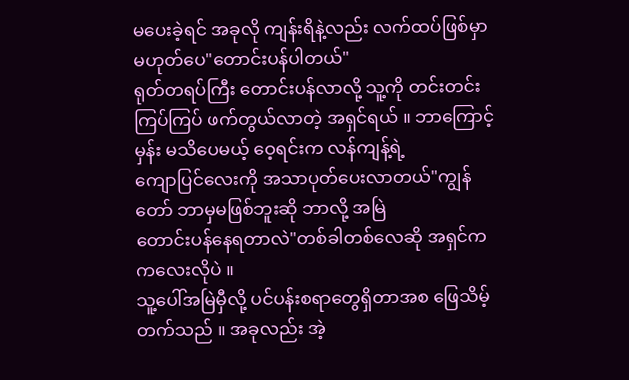မပေးခဲ့ရင် အခုလို ကျန်းရိနဲ့လည်း လက်ထပ်ဖြစ်မှာ မဟုတ်ပေ"တောင်းပန်ပါတယ်"
ရုတ်တရပ်ကြီး တောင်းပန်လာလို့ သူ့ကို တင်းတင်းကြပ်ကြပ် ဖက်တွယ်လာတဲ့ အရှင်ရယ် ။ ဘာကြောင့်မှန်း မသိပေမယ့် ဝေ့ရင်းက လန်ကျန့်ရဲ့
ကျောပြင်လေးကို အသာပုတ်ပေးလာတယ်"ကျွန်တော် ဘာမှမဖြစ်ဘူးဆို ဘာလို့ အမြဲ
တောင်းပန်နေရတာလဲ"တစ်ခါတစ်လေဆို အရှင်က ကလေးလိုပဲ ။
သူ့ပေါ်အမြဲမှီလို့ ပင်ပန်းစရာတွေရှိတာအစ ဖြေသိမ့်တက်သည် ။ အခုလည်း အဲ့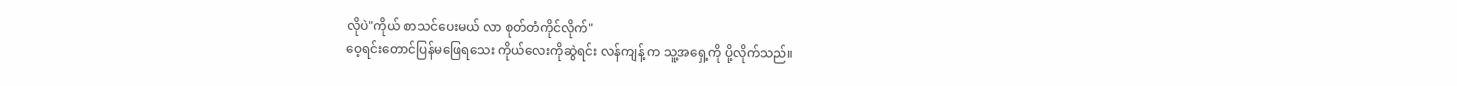လိုပဲ"ကိုယ် စာသင်ပေးမယ် လာ စုတ်တံကိုင်လိုက်"
ဝေ့ရင်းတောင်ပြန်မဖြေရသေး ကိုယ်လေးကိုဆွဲရင်း လန်ကျန့် က သူ့အရှေ့ကို ပို့လိုက်သည်။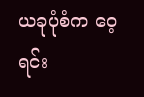ယခုပုံစံက ဝေ့ရင်း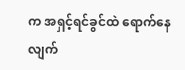က အရှင့်ရင်ခွင်ထဲ ရောက်နေလျက်